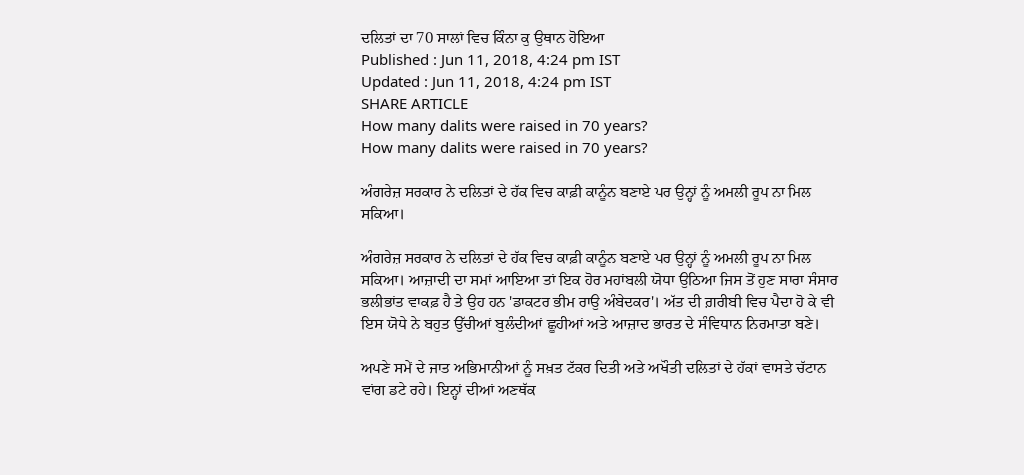ਦਲਿਤਾਂ ਦਾ 70 ਸਾਲਾਂ ਵਿਚ ਕਿੰਨਾ ਕੁ ਉਥਾਨ ਹੋਇਆ
Published : Jun 11, 2018, 4:24 pm IST
Updated : Jun 11, 2018, 4:24 pm IST
SHARE ARTICLE
How many dalits were raised in 70 years?
How many dalits were raised in 70 years?

ਅੰਗਰੇਜ਼ ਸਰਕਾਰ ਨੇ ਦਲਿਤਾਂ ਦੇ ਹੱਕ ਵਿਚ ਕਾਫ਼ੀ ਕਾਨੂੰਨ ਬਣਾਏ ਪਰ ਉਨ੍ਹਾਂ ਨੂੰ ਅਮਲੀ ਰੂਪ ਨਾ ਮਿਲ ਸਕਿਆ।

ਅੰਗਰੇਜ਼ ਸਰਕਾਰ ਨੇ ਦਲਿਤਾਂ ਦੇ ਹੱਕ ਵਿਚ ਕਾਫ਼ੀ ਕਾਨੂੰਨ ਬਣਾਏ ਪਰ ਉਨ੍ਹਾਂ ਨੂੰ ਅਮਲੀ ਰੂਪ ਨਾ ਮਿਲ ਸਕਿਆ। ਆਜ਼ਾਦੀ ਦਾ ਸਮਾਂ ਆਇਆ ਤਾਂ ਇਕ ਹੋਰ ਮਹਾਂਬਲੀ ਯੋਧਾ ਉਠਿਆ ਜਿਸ ਤੋਂ ਹੁਣ ਸਾਰਾ ਸੰਸਾਰ ਭਲੀਭਾਂਤ ਵਾਕਫ਼ ਹੈ ਤੇ ਉਹ ਹਨ 'ਡਾਕਟਰ ਭੀਮ ਰਾਉ ਅੰਬੇਦਕਰ'। ਅੱਤ ਦੀ ਗ਼ਰੀਬੀ ਵਿਚ ਪੈਦਾ ਹੋ ਕੇ ਵੀ ਇਸ ਯੋਧੇ ਨੇ ਬਹੁਤ ਉੱਚੀਆਂ ਬੁਲੰਦੀਆਂ ਛੂਹੀਆਂ ਅਤੇ ਆਜ਼ਾਦ ਭਾਰਤ ਦੇ ਸੰਵਿਧਾਨ ਨਿਰਮਾਤਾ ਬਣੇ।

ਅਪਣੇ ਸਮੇਂ ਦੇ ਜਾਤ ਅਭਿਮਾਨੀਆਂ ਨੂੰ ਸਖ਼ਤ ਟੱਕਰ ਦਿਤੀ ਅਤੇ ਅਖੌਤੀ ਦਲਿਤਾਂ ਦੇ ਹੱਕਾਂ ਵਾਸਤੇ ਚੱਟਾਨ ਵਾਂਗ ਡਟੇ ਰਹੇ। ਇਨ੍ਹਾਂ ਦੀਆਂ ਅਣਥੱਕ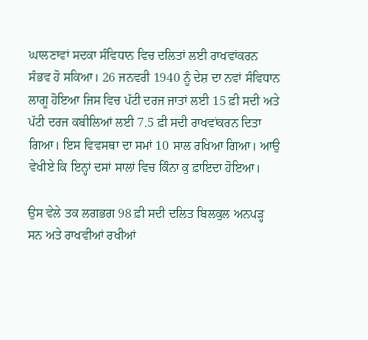ਘਾਲਣਾਵਾਂ ਸਦਕਾ ਸੰਵਿਧਾਨ ਵਿਚ ਦਲਿਤਾਂ ਲਈ ਰਾਖਵਾਂਕਰਨ ਸੰਭਵ ਹੋ ਸਕਿਆ। 26 ਜਨਵਰੀ 1940 ਨੂੰ ਦੇਸ਼ ਦਾ ਨਵਾਂ ਸੰਵਿਧਾਨ ਲਾਗੂ ਹੋਇਆ ਜਿਸ ਵਿਚ ਪੱਟੀ ਦਰਜ ਜਾਤਾਂ ਲਈ 15 ਫ਼ੀ ਸਦੀ ਅਤੇ ਪੱਟੀ ਦਰਜ ਕਬੀਲਿਆਂ ਲਈ 7.5 ਫ਼ੀ ਸਦੀ ਰਾਖਵਾਂਕਰਨ ਦਿਤਾ ਗਿਆ। ਇਸ ਵਿਵਸਥਾ ਦਾ ਸਮਾਂ 10 ਸਾਲ ਰਖਿਆ ਗਿਆ। ਆਉ ਵੇਖੀਏ ਕਿ ਇਨ੍ਹਾਂ ਦਸਾਂ ਸਾਲਾਂ ਵਿਚ ਕਿੰਨਾ ਕੁ ਫ਼ਾਇਦਾ ਹੋਇਆ।

ਉਸ ਵੇਲੇ ਤਕ ਲਗਭਗ 98 ਫ਼ੀ ਸਦੀ ਦਲਿਤ ਬਿਲਕੁਲ ਅਨਪੜ੍ਹ ਸਨ ਅਤੇ ਰਾਖਵੀਆਂ ਰਖੀਆਂ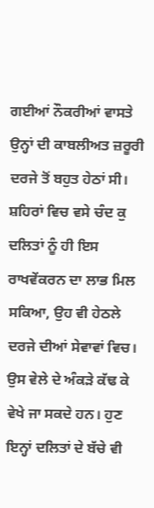ਗਈਆਂ ਨੌਕਰੀਆਂ ਵਾਸਤੇ ਉਨ੍ਹਾਂ ਦੀ ਕਾਬਲੀਅਤ ਜ਼ਰੂਰੀ ਦਰਜੇ ਤੋਂ ਬਹੁਤ ਹੇਠਾਂ ਸੀ। ਸ਼ਹਿਰਾਂ ਵਿਚ ਵਸੇ ਚੰਦ ਕੁ ਦਲਿਤਾਂ ਨੂੰ ਹੀ ਇਸ ਰਾਖਵੇਂਕਰਨ ਦਾ ਲਾਭ ਮਿਲ ਸਕਿਆ, ਉਹ ਵੀ ਹੇਠਲੇ ਦਰਜੇ ਦੀਆਂ ਸੇਵਾਵਾਂ ਵਿਚ। ਉਸ ਵੇਲੇ ਦੇ ਅੰਕੜੇ ਕੱਢ ਕੇ ਵੇਖੇ ਜਾ ਸਕਦੇ ਹਨ। ਹੁਣ ਇਨ੍ਹਾਂ ਦਲਿਤਾਂ ਦੇ ਬੱਚੇ ਵੀ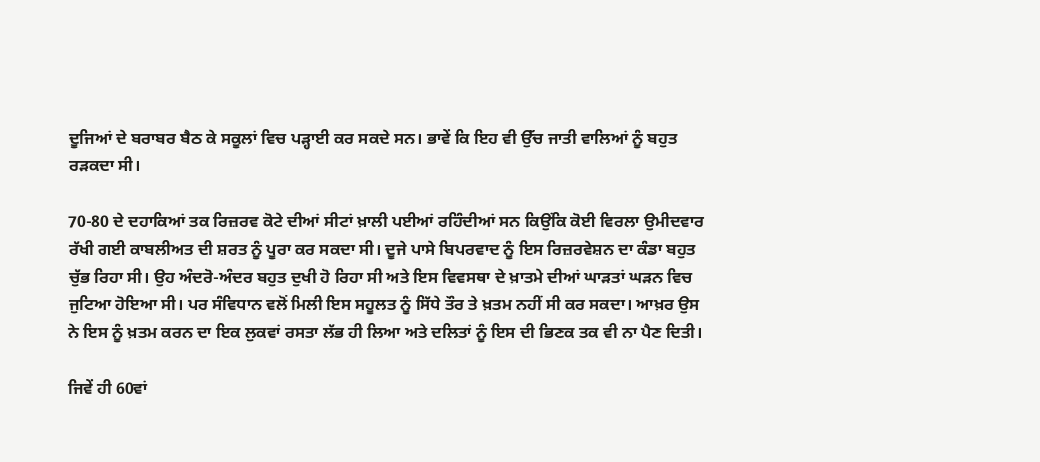ਦੂਜਿਆਂ ਦੇ ਬਰਾਬਰ ਬੈਠ ਕੇ ਸਕੂਲਾਂ ਵਿਚ ਪੜ੍ਹਾਈ ਕਰ ਸਕਦੇ ਸਨ। ਭਾਵੇਂ ਕਿ ਇਹ ਵੀ ਉੱਚ ਜਾਤੀ ਵਾਲਿਆਂ ਨੂੰ ਬਹੁਤ ਰੜਕਦਾ ਸੀ।

70-80 ਦੇ ਦਹਾਕਿਆਂ ਤਕ ਰਿਜ਼ਰਵ ਕੋਟੇ ਦੀਆਂ ਸੀਟਾਂ ਖ਼ਾਲੀ ਪਈਆਂ ਰਹਿੰਦੀਆਂ ਸਨ ਕਿਉਂਕਿ ਕੋਈ ਵਿਰਲਾ ਉਮੀਦਵਾਰ ਰੱਖੀ ਗਈ ਕਾਬਲੀਅਤ ਦੀ ਸ਼ਰਤ ਨੂੰ ਪੂਰਾ ਕਰ ਸਕਦਾ ਸੀ। ਦੂਜੇ ਪਾਸੇ ਬਿਪਰਵਾਦ ਨੂੰ ਇਸ ਰਿਜ਼ਰਵੇਸ਼ਨ ਦਾ ਕੰਡਾ ਬਹੁਤ ਚੁੱਭ ਰਿਹਾ ਸੀ। ਉਹ ਅੰਦਰੋ-ਅੰਦਰ ਬਹੁਤ ਦੁਖੀ ਹੋ ਰਿਹਾ ਸੀ ਅਤੇ ਇਸ ਵਿਵਸਥਾ ਦੇ ਖ਼ਾਤਮੇ ਦੀਆਂ ਘਾੜਤਾਂ ਘੜਨ ਵਿਚ ਜੁਟਿਆ ਹੋਇਆ ਸੀ। ਪਰ ਸੰਵਿਧਾਨ ਵਲੋਂ ਮਿਲੀ ਇਸ ਸਹੂਲਤ ਨੂੰ ਸਿੱਧੇ ਤੌਰ ਤੇ ਖ਼ਤਮ ਨਹੀਂ ਸੀ ਕਰ ਸਕਦਾ। ਆਖ਼ਰ ਉਸ ਨੇ ਇਸ ਨੂੰ ਖ਼ਤਮ ਕਰਨ ਦਾ ਇਕ ਲੁਕਵਾਂ ਰਸਤਾ ਲੱਭ ਹੀ ਲਿਆ ਅਤੇ ਦਲਿਤਾਂ ਨੂੰ ਇਸ ਦੀ ਭਿਣਕ ਤਕ ਵੀ ਨਾ ਪੈਣ ਦਿਤੀ।

ਜਿਵੇਂ ਹੀ 60ਵਾਂ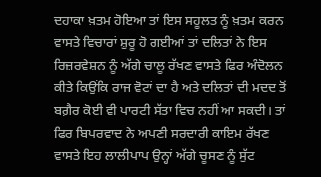ਦਹਾਕਾ ਖ਼ਤਮ ਹੋਇਆ ਤਾਂ ਇਸ ਸਹੂਲਤ ਨੂੰ ਖ਼ਤਮ ਕਰਨ ਵਾਸਤੇ ਵਿਚਾਰਾਂ ਸ਼ੁਰੂ ਹੋ ਗਈਆਂ ਤਾਂ ਦਲਿਤਾਂ ਨੇ ਇਸ ਰਿਜ਼ਰਵੇਸ਼ਨ ਨੂੰ ਅੱਗੇ ਚਾਲੂ ਰੱਖਣ ਵਾਸਤੇ ਫਿਰ ਅੰਦੋਲਨ ਕੀਤੇ ਕਿਉਂਕਿ ਰਾਜ ਵੋਟਾਂ ਦਾ ਹੈ ਅਤੇ ਦਲਿਤਾਂ ਦੀ ਮਦਦ ਤੋਂ ਬਗ਼ੈਰ ਕੋਈ ਵੀ ਪਾਰਟੀ ਸੱਤਾ ਵਿਚ ਨਹੀਂ ਆ ਸਕਦੀ। ਤਾਂ ਫਿਰ ਬਿਪਰਵਾਦ ਨੇ ਅਪਣੀ ਸਰਦਾਰੀ ਕਾਇਮ ਰੱਖਣ ਵਾਸਤੇ ਇਹ ਲਾਲੀਪਾਪ ਉਨ੍ਹਾਂ ਅੱਗੇ ਚੂਸਣ ਨੂੰ ਸੁੱਟ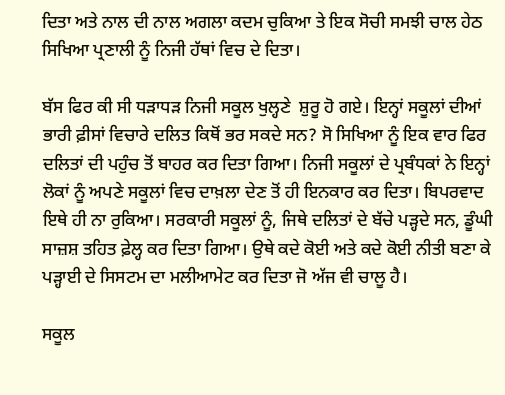ਦਿਤਾ ਅਤੇ ਨਾਲ ਦੀ ਨਾਲ ਅਗਲਾ ਕਦਮ ਚੁਕਿਆ ਤੇ ਇਕ ਸੋਚੀ ਸਮਝੀ ਚਾਲ ਹੇਠ ਸਿਖਿਆ ਪ੍ਰਣਾਲੀ ਨੂੰ ਨਿਜੀ ਹੱਥਾਂ ਵਿਚ ਦੇ ਦਿਤਾ।

ਬੱਸ ਫਿਰ ਕੀ ਸੀ ਧੜਾਧੜ ਨਿਜੀ ਸਕੂਲ ਖੁਲ੍ਹਣੇ  ਸ਼ੁਰੂ ਹੋ ਗਏ। ਇਨ੍ਹਾਂ ਸਕੂਲਾਂ ਦੀਆਂ ਭਾਰੀ ਫ਼ੀਸਾਂ ਵਿਚਾਰੇ ਦਲਿਤ ਕਿਥੋਂ ਭਰ ਸਕਦੇ ਸਨ? ਸੋ ਸਿਖਿਆ ਨੂੰ ਇਕ ਵਾਰ ਫਿਰ ਦਲਿਤਾਂ ਦੀ ਪਹੁੰਚ ਤੋਂ ਬਾਹਰ ਕਰ ਦਿਤਾ ਗਿਆ। ਨਿਜੀ ਸਕੂਲਾਂ ਦੇ ਪ੍ਰਬੰਧਕਾਂ ਨੇ ਇਨ੍ਹਾਂ ਲੋਕਾਂ ਨੂੰ ਅਪਣੇ ਸਕੂਲਾਂ ਵਿਚ ਦਾਖ਼ਲਾ ਦੇਣ ਤੋਂ ਹੀ ਇਨਕਾਰ ਕਰ ਦਿਤਾ। ਬਿਪਰਵਾਦ ਇਥੇ ਹੀ ਨਾ ਰੁਕਿਆ। ਸਰਕਾਰੀ ਸਕੂਲਾਂ ਨੂੰ, ਜਿਥੇ ਦਲਿਤਾਂ ਦੇ ਬੱਚੇ ਪੜ੍ਹਦੇ ਸਨ, ਡੂੰਘੀ ਸਾਜ਼ਸ਼ ਤਹਿਤ ਫ਼ੇਲ੍ਹ ਕਰ ਦਿਤਾ ਗਿਆ। ਉਥੇ ਕਦੇ ਕੋਈ ਅਤੇ ਕਦੇ ਕੋਈ ਨੀਤੀ ਬਣਾ ਕੇ ਪੜ੍ਹਾਈ ਦੇ ਸਿਸਟਮ ਦਾ ਮਲੀਆਮੇਟ ਕਰ ਦਿਤਾ ਜੋ ਅੱਜ ਵੀ ਚਾਲੂ ਹੈ।

ਸਕੂਲ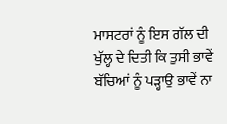ਮਾਸਟਰਾਂ ਨੂੰ ਇਸ ਗੱਲ ਦੀ ਖੁੱਲ੍ਹ ਦੇ ਦਿਤੀ ਕਿ ਤੁਸੀ ਭਾਵੇਂ ਬੱਚਿਆਂ ਨੂੰ ਪੜ੍ਹਾਉ ਭਾਵੇਂ ਨਾ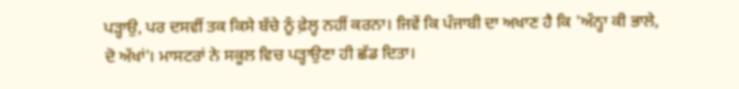ਪੜ੍ਹਾਉ, ਪਰ ਦਸਵੀਂ ਤਕ ਕਿਸੇ ਬੱਚੇ ਨੂੰ ਫ਼ੇਲ੍ਹ ਨਹੀਂ ਕਰਨਾ। ਜਿਵੇਂ ਕਿ ਪੰਜਾਬੀ ਦਾ ਅਖਾਣ ਹੈ ਕਿ 'ਅੰਨ੍ਹਾ ਕੀ ਭਾਲੇ, ਦੋ ਅੱਖਾਂ'। ਮਾਸਟਰਾਂ ਨੇ ਸਕੂਲ ਵਿਚ ਪੜ੍ਹਾਉਣਾ ਹੀ ਛੱਡ ਦਿਤਾ।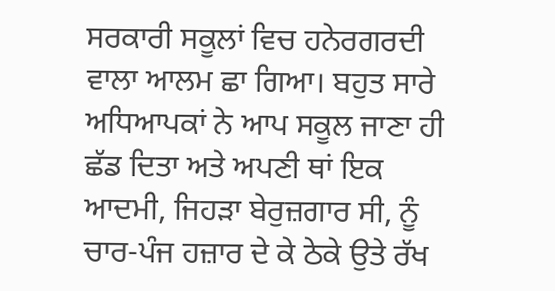ਸਰਕਾਰੀ ਸਕੂਲਾਂ ਵਿਚ ਹਨੇਰਗਰਦੀ ਵਾਲਾ ਆਲਮ ਛਾ ਗਿਆ। ਬਹੁਤ ਸਾਰੇ ਅਧਿਆਪਕਾਂ ਨੇ ਆਪ ਸਕੂਲ ਜਾਣਾ ਹੀ ਛੱਡ ਦਿਤਾ ਅਤੇ ਅਪਣੀ ਥਾਂ ਇਕ ਆਦਮੀ, ਜਿਹੜਾ ਬੇਰੁਜ਼ਗਾਰ ਸੀ, ਨੂੰ ਚਾਰ-ਪੰਜ ਹਜ਼ਾਰ ਦੇ ਕੇ ਠੇਕੇ ਉਤੇ ਰੱਖ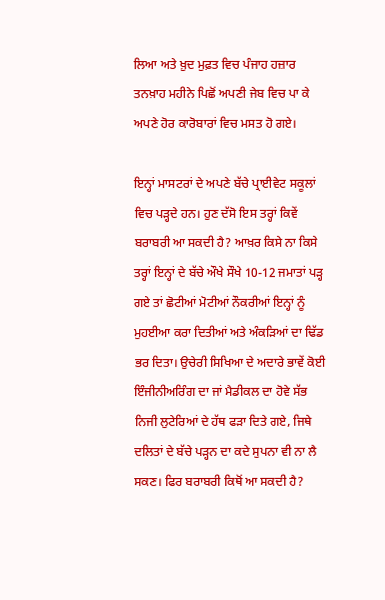ਲਿਆ ਅਤੇ ਖ਼ੁਦ ਮੁਫ਼ਤ ਵਿਚ ਪੰਜਾਹ ਹਜ਼ਾਰ ਤਨਖ਼ਾਹ ਮਹੀਨੇ ਪਿਛੋਂ ਅਪਣੀ ਜੇਬ ਵਿਚ ਪਾ ਕੇ ਅਪਣੇ ਹੋਰ ਕਾਰੋਬਾਰਾਂ ਵਿਚ ਮਸਤ ਹੋ ਗਏ।

ਇਨ੍ਹਾਂ ਮਾਸਟਰਾਂ ਦੇ ਅਪਣੇ ਬੱਚੇ ਪ੍ਰਾਈਵੇਟ ਸਕੂਲਾਂ ਵਿਚ ਪੜ੍ਹਦੇ ਹਨ। ਹੁਣ ਦੱਸੋ ਇਸ ਤਰ੍ਹਾਂ ਕਿਵੇਂ ਬਰਾਬਰੀ ਆ ਸਕਦੀ ਹੈ? ਆਖ਼ਰ ਕਿਸੇ ਨਾ ਕਿਸੇ ਤਰ੍ਹਾਂ ਇਨ੍ਹਾਂ ਦੇ ਬੱਚੇ ਔਖੇ ਸੌਖੇ 10-12 ਜਮਾਤਾਂ ਪੜ੍ਹ ਗਏ ਤਾਂ ਛੋਟੀਆਂ ਮੋਟੀਆਂ ਨੌਕਰੀਆਂ ਇਨ੍ਹਾਂ ਨੂੰ ਮੁਹਈਆ ਕਰਾ ਦਿਤੀਆਂ ਅਤੇ ਅੰਕੜਿਆਂ ਦਾ ਢਿੱਡ ਭਰ ਦਿਤਾ। ਉਚੇਰੀ ਸਿਖਿਆ ਦੇ ਅਦਾਰੇ ਭਾਵੇਂ ਕੋਈ ਇੰਜੀਨੀਅਰਿੰਗ ਦਾ ਜਾਂ ਮੈਡੀਕਲ ਦਾ ਹੋਵੇ ਸੱਭ ਨਿਜੀ ਲੁਟੇਰਿਆਂ ਦੇ ਹੱਥ ਫੜਾ ਦਿਤੇ ਗਏ, ਜਿਥੇ ਦਲਿਤਾਂ ਦੇ ਬੱਚੇ ਪੜ੍ਹਨ ਦਾ ਕਦੇ ਸੁਪਨਾ ਵੀ ਨਾ ਲੈ ਸਕਣ। ਫਿਰ ਬਰਾਬਰੀ ਕਿਥੋਂ ਆ ਸਕਦੀ ਹੈ?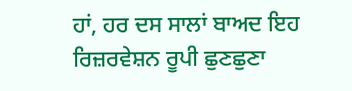ਹਾਂ, ਹਰ ਦਸ ਸਾਲਾਂ ਬਾਅਦ ਇਹ ਰਿਜ਼ਰਵੇਸ਼ਨ ਰੂਪੀ ਛੁਣਛੁਣਾ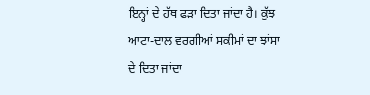ਇਨ੍ਹਾਂ ਦੇ ਹੱਥ ਫੜਾ ਦਿਤਾ ਜਾਂਦਾ ਹੈ। ਕੁੱਝ ਆਟਾ-ਦਾਲ ਵਰਗੀਆਂ ਸਕੀਮਾਂ ਦਾ ਝਾਂਸਾ ਦੇ ਦਿਤਾ ਜਾਂਦਾ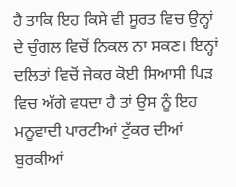ਹੈ ਤਾਕਿ ਇਹ ਕਿਸੇ ਵੀ ਸੂਰਤ ਵਿਚ ਉਨ੍ਹਾਂ ਦੇ ਚੁੰਗਲ ਵਿਚੋਂ ਨਿਕਲ ਨਾ ਸਕਣ। ਇਨ੍ਹਾਂ ਦਲਿਤਾਂ ਵਿਚੋਂ ਜੇਕਰ ਕੋਈ ਸਿਆਸੀ ਪਿੜ ਵਿਚ ਅੱਗੇ ਵਧਦਾ ਹੈ ਤਾਂ ਉਸ ਨੂੰ ਇਹ ਮਨੂਵਾਦੀ ਪਾਰਟੀਆਂ ਟੁੱਕਰ ਦੀਆਂ ਬੁਰਕੀਆਂ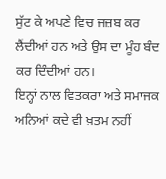ਸੁੱਟ ਕੇ ਅਪਣੇ ਵਿਚ ਜਜ਼ਬ ਕਰ ਲੈਂਦੀਆਂ ਹਨ ਅਤੇ ਉਸ ਦਾ ਮੂੰਹ ਬੰਦ ਕਰ ਦਿੰਦੀਆਂ ਹਨ।
ਇਨ੍ਹਾਂ ਨਾਲ ਵਿਤਕਰਾ ਅਤੇ ਸਮਾਜਕ ਅਨਿਆਂ ਕਦੇ ਵੀ ਖ਼ਤਮ ਨਹੀਂ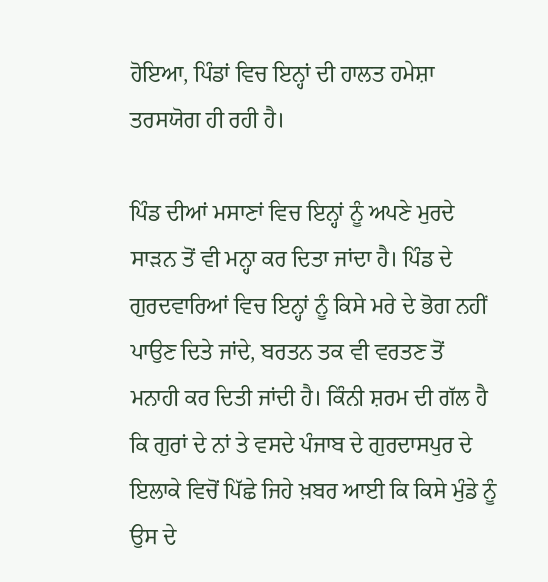ਹੋਇਆ, ਪਿੰਡਾਂ ਵਿਚ ਇਨ੍ਹਾਂ ਦੀ ਹਾਲਤ ਹਮੇਸ਼ਾ ਤਰਸਯੋਗ ਹੀ ਰਹੀ ਹੈ।

ਪਿੰਡ ਦੀਆਂ ਮਸਾਣਾਂ ਵਿਚ ਇਨ੍ਹਾਂ ਨੂੰ ਅਪਣੇ ਮੁਰਦੇ ਸਾੜਨ ਤੋਂ ਵੀ ਮਨ੍ਹਾ ਕਰ ਦਿਤਾ ਜਾਂਦਾ ਹੈ। ਪਿੰਡ ਦੇ ਗੁਰਦਵਾਰਿਆਂ ਵਿਚ ਇਨ੍ਹਾਂ ਨੂੰ ਕਿਸੇ ਮਰੇ ਦੇ ਭੋਗ ਨਹੀਂ ਪਾਉਣ ਦਿਤੇ ਜਾਂਦੇ, ਬਰਤਨ ਤਕ ਵੀ ਵਰਤਣ ਤੋਂ ਮਨਾਹੀ ਕਰ ਦਿਤੀ ਜਾਂਦੀ ਹੈ। ਕਿੰਨੀ ਸ਼ਰਮ ਦੀ ਗੱਲ ਹੈ ਕਿ ਗੁਰਾਂ ਦੇ ਨਾਂ ਤੇ ਵਸਦੇ ਪੰਜਾਬ ਦੇ ਗੁਰਦਾਸਪੁਰ ਦੇ ਇਲਾਕੇ ਵਿਚੋਂ ਪਿੱਛੇ ਜਿਹੇ ਖ਼ਬਰ ਆਈ ਕਿ ਕਿਸੇ ਮੁੰਡੇ ਨੂੰ ਉਸ ਦੇ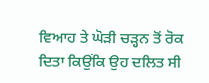ਵਿਆਹ ਤੇ ਘੋੜੀ ਚੜ੍ਹਨ ਤੋਂ ਰੋਕ ਦਿਤਾ ਕਿਉਂਕਿ ਉਹ ਦਲਿਤ ਸੀ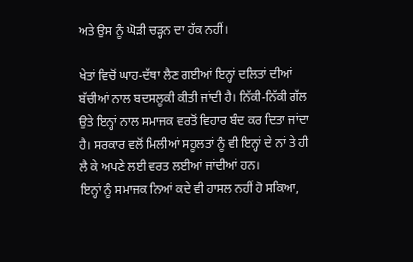ਅਤੇ ਉਸ ਨੂੰ ਘੋੜੀ ਚੜ੍ਹਨ ਦਾ ਹੱਕ ਨਹੀਂ।

ਖੇਤਾਂ ਵਿਚੋਂ ਘਾਹ-ਦੱਥਾ ਲੈਣ ਗਈਆਂ ਇਨ੍ਹਾਂ ਦਲਿਤਾਂ ਦੀਆਂ ਬੱਚੀਆਂ ਨਾਲ ਬਦਸਲੂਕੀ ਕੀਤੀ ਜਾਂਦੀ ਹੈ। ਨਿੱਕੀ-ਨਿੱਕੀ ਗੱਲ ਉਤੇ ਇਨ੍ਹਾਂ ਨਾਲ ਸਮਾਜਕ ਵਰਤੋਂ ਵਿਹਾਰ ਬੰਦ ਕਰ ਦਿਤਾ ਜਾਂਦਾ ਹੈ। ਸਰਕਾਰ ਵਲੋਂ ਮਿਲੀਆਂ ਸਹੂਲਤਾਂ ਨੂੰ ਵੀ ਇਨ੍ਹਾਂ ਦੇ ਨਾਂ ਤੇ ਹੀ ਲੈ ਕੇ ਅਪਣੇ ਲਈ ਵਰਤ ਲਈਆਂ ਜਾਂਦੀਆਂ ਹਨ।
ਇਨ੍ਹਾਂ ਨੂੰ ਸਮਾਜਕ ਨਿਆਂ ਕਦੇ ਵੀ ਹਾਸਲ ਨਹੀਂ ਹੋ ਸਕਿਆ,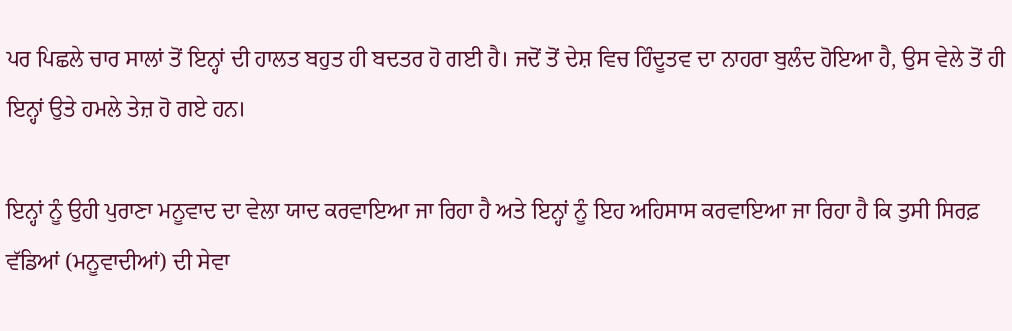ਪਰ ਪਿਛਲੇ ਚਾਰ ਸਾਲਾਂ ਤੋਂ ਇਨ੍ਹਾਂ ਦੀ ਹਾਲਤ ਬਹੁਤ ਹੀ ਬਦਤਰ ਹੋ ਗਈ ਹੈ। ਜਦੋਂ ਤੋਂ ਦੇਸ਼ ਵਿਚ ਹਿੰਦੂਤਵ ਦਾ ਨਾਹਰਾ ਬੁਲੰਦ ਹੋਇਆ ਹੈ, ਉਸ ਵੇਲੇ ਤੋਂ ਹੀ ਇਨ੍ਹਾਂ ਉਤੇ ਹਮਲੇ ਤੇਜ਼ ਹੋ ਗਏ ਹਨ।

ਇਨ੍ਹਾਂ ਨੂੰ ਉਹੀ ਪੁਰਾਣਾ ਮਨੂਵਾਦ ਦਾ ਵੇਲਾ ਯਾਦ ਕਰਵਾਇਆ ਜਾ ਰਿਹਾ ਹੈ ਅਤੇ ਇਨ੍ਹਾਂ ਨੂੰ ਇਹ ਅਹਿਸਾਸ ਕਰਵਾਇਆ ਜਾ ਰਿਹਾ ਹੈ ਕਿ ਤੁਸੀ ਸਿਰਫ਼ ਵੱਡਿਆਂ (ਮਨੂਵਾਦੀਆਂ) ਦੀ ਸੇਵਾ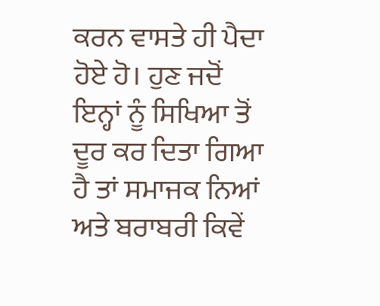ਕਰਨ ਵਾਸਤੇ ਹੀ ਪੈਦਾ ਹੋਏ ਹੋ। ਹੁਣ ਜਦੋਂ ਇਨ੍ਹਾਂ ਨੂੰ ਸਿਖਿਆ ਤੋਂ ਦੂਰ ਕਰ ਦਿਤਾ ਗਿਆ ਹੈ ਤਾਂ ਸਮਾਜਕ ਨਿਆਂ ਅਤੇ ਬਰਾਬਰੀ ਕਿਵੇਂ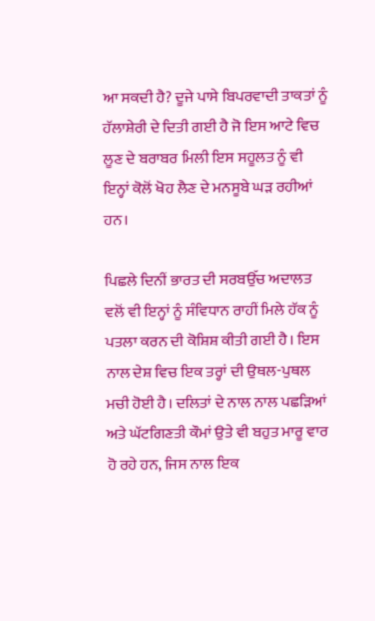ਆ ਸਕਦੀ ਹੈ? ਦੂਜੇ ਪਾਸੇ ਬਿਪਰਵਾਦੀ ਤਾਕਤਾਂ ਨੂੰ ਹੱਲਾਸ਼ੇਰੀ ਦੇ ਦਿਤੀ ਗਈ ਹੈ ਜੋ ਇਸ ਆਟੇ ਵਿਚ ਲੂਣ ਦੇ ਬਰਾਬਰ ਮਿਲੀ ਇਸ ਸਹੂਲਤ ਨੂੰ ਵੀ ਇਨ੍ਹਾਂ ਕੋਲੋਂ ਖੋਹ ਲੈਣ ਦੇ ਮਨਸੂਬੇ ਘੜ ਰਹੀਆਂ ਹਨ।

ਪਿਛਲੇ ਦਿਨੀਂ ਭਾਰਤ ਦੀ ਸਰਬਉੱਚ ਅਦਾਲਤ ਵਲੋਂ ਵੀ ਇਨ੍ਹਾਂ ਨੂੰ ਸੰਵਿਧਾਨ ਰਾਹੀਂ ਮਿਲੇ ਹੱਕ ਨੂੰ ਪਤਲਾ ਕਰਨ ਦੀ ਕੋਸ਼ਿਸ਼ ਕੀਤੀ ਗਈ ਹੈ। ਇਸ ਨਾਲ ਦੇਸ਼ ਵਿਚ ਇਕ ਤਰ੍ਹਾਂ ਦੀ ਉਥਲ-ਪੁਥਲ ਮਚੀ ਹੋਈ ਹੈ। ਦਲਿਤਾਂ ਦੇ ਨਾਲ ਨਾਲ ਪਛੜਿਆਂ ਅਤੇ ਘੱਟਗਿਣਤੀ ਕੌਮਾਂ ਉਤੇ ਵੀ ਬਹੁਤ ਮਾਰੂ ਵਾਰ ਹੋ ਰਹੇ ਹਨ, ਜਿਸ ਨਾਲ ਇਕ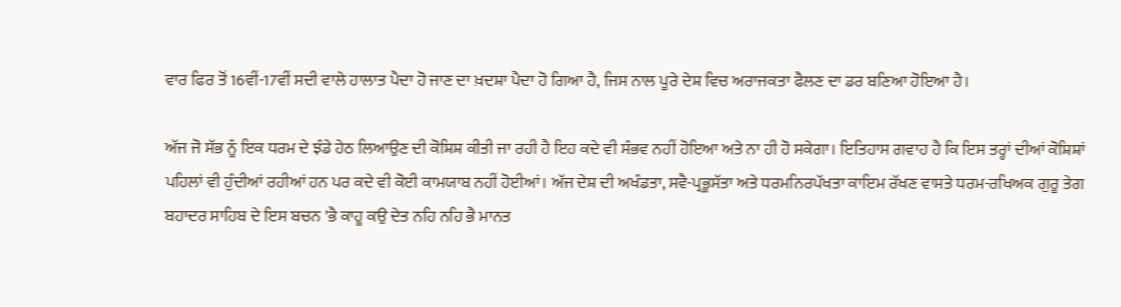ਵਾਰ ਫਿਰ ਤੋਂ 16ਵੀਂ-17ਵੀਂ ਸਦੀ ਵਾਲੇ ਹਾਲਾਤ ਪੈਦਾ ਹੋ ਜਾਣ ਦਾ ਖ਼ਦਸ਼ਾ ਪੈਦਾ ਹੋ ਗਿਆ ਹੈ, ਜਿਸ ਨਾਲ ਪੂਰੇ ਦੇਸ਼ ਵਿਚ ਅਰਾਜਕਤਾ ਫੈਲਣ ਦਾ ਡਰ ਬਣਿਆ ਹੋਇਆ ਹੈ।

ਅੱਜ ਜੋ ਸੱਭ ਨੂੰ ਇਕ ਧਰਮ ਦੇ ਝੰਡੇ ਹੇਠ ਲਿਆਉਣ ਦੀ ਕੋਸ਼ਿਸ਼ ਕੀਤੀ ਜਾ ਰਹੀ ਹੈ ਇਹ ਕਦੇ ਵੀ ਸੰਭਵ ਨਹੀਂ ਹੋਇਆ ਅਤੇ ਨਾ ਹੀ ਹੋ ਸਕੇਗਾ। ਇਤਿਹਾਸ ਗਵਾਹ ਹੈ ਕਿ ਇਸ ਤਰ੍ਹਾਂ ਦੀਆਂ ਕੋਸ਼ਿਸ਼ਾਂ ਪਹਿਲਾਂ ਵੀ ਹੁੰਦੀਆਂ ਰਹੀਆਂ ਹਨ ਪਰ ਕਦੇ ਵੀ ਕੋਈ ਕਾਮਯਾਬ ਨਹੀਂ ਹੋਈਆਂ। ਅੱਜ ਦੇਸ਼ ਦੀ ਅਖੰਡਤਾ, ਸਵੈ-ਪ੍ਰਭੂਸੱਤਾ ਅਤੇ ਧਰਮਨਿਰਪੱਖਤਾ ਕਾਇਮ ਰੱਖਣ ਵਾਸਤੇ ਧਰਮ-ਰਖਿਅਕ ਗੁਰੂ ਤੇਗ ਬਹਾਦਰ ਸਾਹਿਬ ਦੇ ਇਸ ਬਚਨ 'ਭੈ ਕਾਹੂ ਕਉ ਦੇਤ ਨਹਿ ਨਹਿ ਭੈ ਮਾਨਤ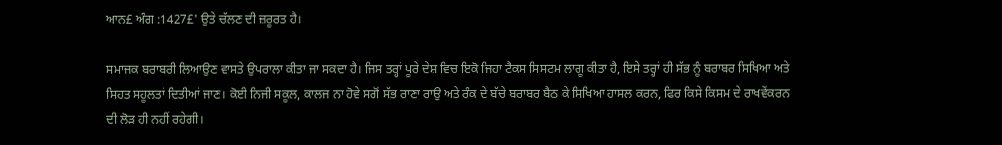ਆਨ£ ਅੰਗ :1427£' ਉਤੇ ਚੱਲਣ ਦੀ ਜ਼ਰੂਰਤ ਹੈ।

ਸਮਾਜਕ ਬਰਾਬਰੀ ਲਿਆਉਣ ਵਾਸਤੇ ਉਪਰਾਲਾ ਕੀਤਾ ਜਾ ਸਕਦਾ ਹੈ। ਜਿਸ ਤਰ੍ਹਾਂ ਪੂਰੇ ਦੇਸ਼ ਵਿਚ ਇਕੋ ਜਿਹਾ ਟੈਕਸ ਸਿਸਟਮ ਲਾਗੂ ਕੀਤਾ ਹੈ, ਇਸੇ ਤਰ੍ਹਾਂ ਹੀ ਸੱਭ ਨੂੰ ਬਰਾਬਰ ਸਿਖਿਆ ਅਤੇ ਸਿਹਤ ਸਹੂਲਤਾਂ ਦਿਤੀਆਂ ਜਾਣ। ਕੋਈ ਨਿਜੀ ਸਕੂਲ, ਕਾਲਜ ਨਾ ਹੋਵੇ ਸਗੋਂ ਸੱਭ ਰਾਣਾ ਰਾਉ ਅਤੇ ਰੰਕ ਦੇ ਬੱਚੇ ਬਰਾਬਰ ਬੈਠ ਕੇ ਸਿਖਿਆ ਹਾਸਲ ਕਰਨ, ਫਿਰ ਕਿਸੇ ਕਿਸਮ ਦੇ ਰਾਖਵੇਂਕਰਨ ਦੀ ਲੋੜ ਹੀ ਨਹੀਂ ਰਹੇਗੀ।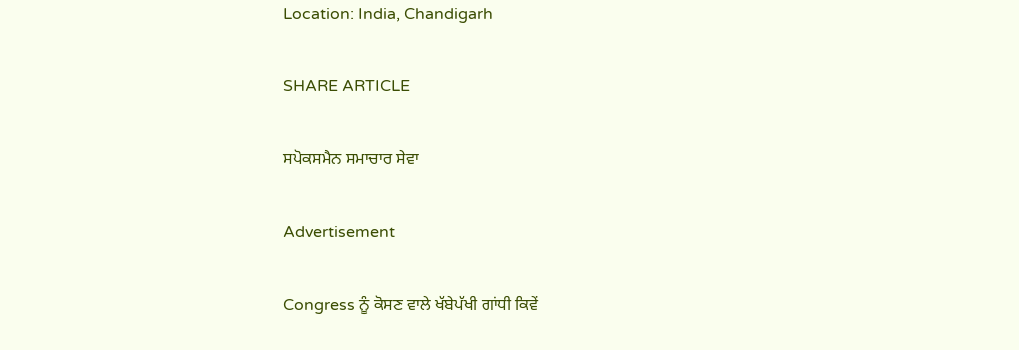Location: India, Chandigarh

SHARE ARTICLE

ਸਪੋਕਸਮੈਨ ਸਮਾਚਾਰ ਸੇਵਾ

Advertisement

Congress ਨੂੰ ਕੋਸਣ ਵਾਲੇ ਖੱਬੇਪੱਖੀ ਗਾਂਧੀ ਕਿਵੇਂ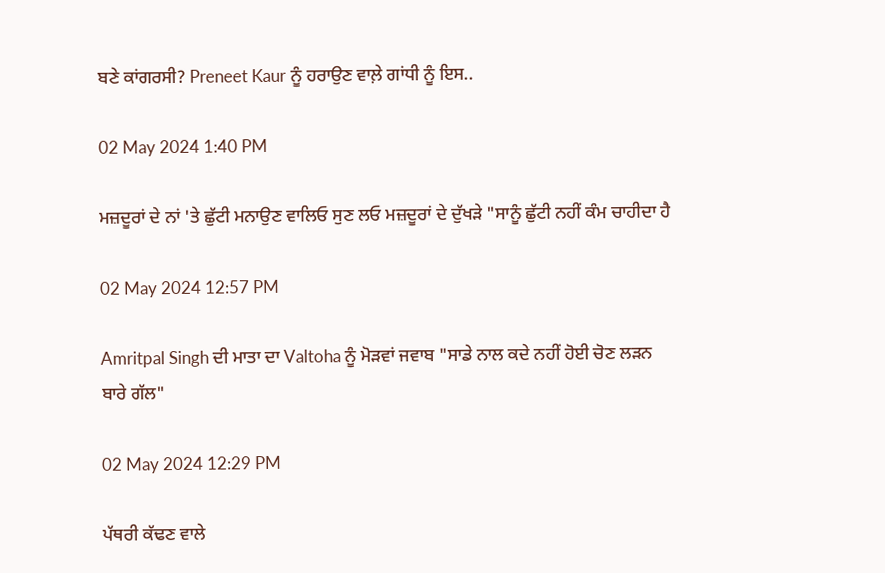ਬਣੇ ਕਾਂਗਰਸੀ? Preneet Kaur ਨੂੰ ਹਰਾਉਣ ਵਾਲ਼ੇ ਗਾਂਧੀ ਨੂੰ ਇਸ..

02 May 2024 1:40 PM

ਮਜ਼ਦੂਰਾਂ ਦੇ ਨਾਂ 'ਤੇ ਛੁੱਟੀ ਮਨਾਉਣ ਵਾਲਿਓ ਸੁਣ ਲਓ ਮਜ਼ਦੂਰਾਂ ਦੇ ਦੁੱਖੜੇ "ਸਾਨੂੰ ਛੁੱਟੀ ਨਹੀਂ ਕੰਮ ਚਾਹੀਦਾ ਹੈ

02 May 2024 12:57 PM

Amritpal Singh ਦੀ ਮਾਤਾ ਦਾ Valtoha ਨੂੰ ਮੋੜਵਾਂ ਜਵਾਬ "ਸਾਡੇ ਨਾਲ ਕਦੇ ਨਹੀਂ ਹੋਈ ਚੋਣ ਲੜਨ ਬਾਰੇ ਗੱਲ"

02 May 2024 12:29 PM

ਪੱਥਰੀ ਕੱਢਣ ਵਾਲੇ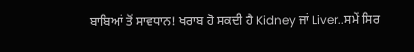ਬਾਬਿਆਂ ਤੋਂ ਸਾਵਧਾਨ! ਖਰਾਬ ਹੋ ਸਕਦੀ ਹੈ Kidney ਜਾਂ Liver..ਸਮੇਂ ਸਿਰ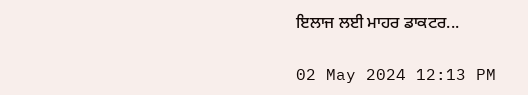ਇਲਾਜ ਲਈ ਮਾਹਰ ਡਾਕਟਰ...

02 May 2024 12:13 PM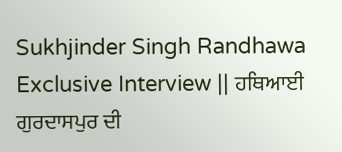Sukhjinder Singh Randhawa Exclusive Interview || ਹਥਿਆਈ ਗੁਰਦਾਸਪੁਰ ਦੀ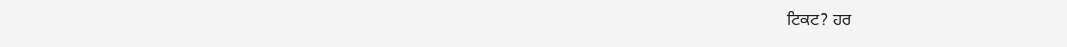ਟਿਕਟ? ਹਰ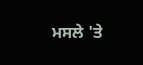ਮਸਲੇ 'ਤੇ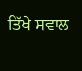ਤਿੱਖੇ ਸਵਾਲ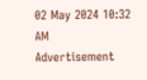02 May 2024 10:32 AM
Advertisement